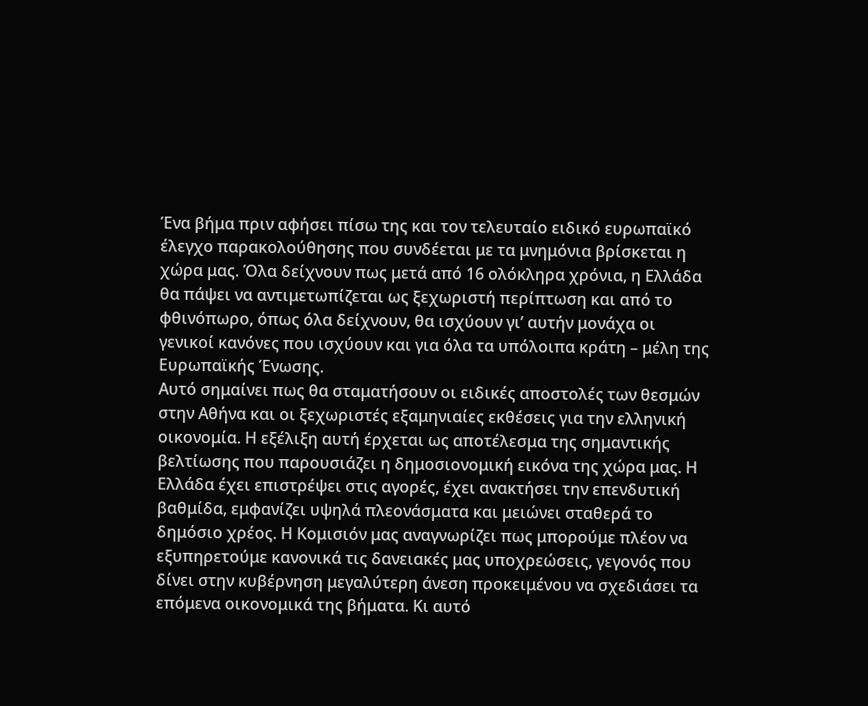Ένα βήμα πριν αφήσει πίσω της και τον τελευταίο ειδικό ευρωπαϊκό έλεγχο παρακολούθησης που συνδέεται με τα μνημόνια βρίσκεται η χώρα μας. Όλα δείχνουν πως μετά από 16 ολόκληρα χρόνια, η Ελλάδα θα πάψει να αντιμετωπίζεται ως ξεχωριστή περίπτωση και από το φθινόπωρο, όπως όλα δείχνουν, θα ισχύουν γι’ αυτήν μονάχα οι γενικοί κανόνες που ισχύουν και για όλα τα υπόλοιπα κράτη – μέλη της Ευρωπαϊκής Ένωσης.
Αυτό σημαίνει πως θα σταματήσουν οι ειδικές αποστολές των θεσμών στην Αθήνα και οι ξεχωριστές εξαμηνιαίες εκθέσεις για την ελληνική οικονομία. Η εξέλιξη αυτή έρχεται ως αποτέλεσμα της σημαντικής βελτίωσης που παρουσιάζει η δημοσιονομική εικόνα της χώρα μας. Η Ελλάδα έχει επιστρέψει στις αγορές, έχει ανακτήσει την επενδυτική βαθμίδα, εμφανίζει υψηλά πλεονάσματα και μειώνει σταθερά το δημόσιο χρέος. Η Κομισιόν μας αναγνωρίζει πως μπορούμε πλέον να εξυπηρετούμε κανονικά τις δανειακές μας υποχρεώσεις, γεγονός που δίνει στην κυβέρνηση μεγαλύτερη άνεση προκειμένου να σχεδιάσει τα επόμενα οικονομικά της βήματα. Κι αυτό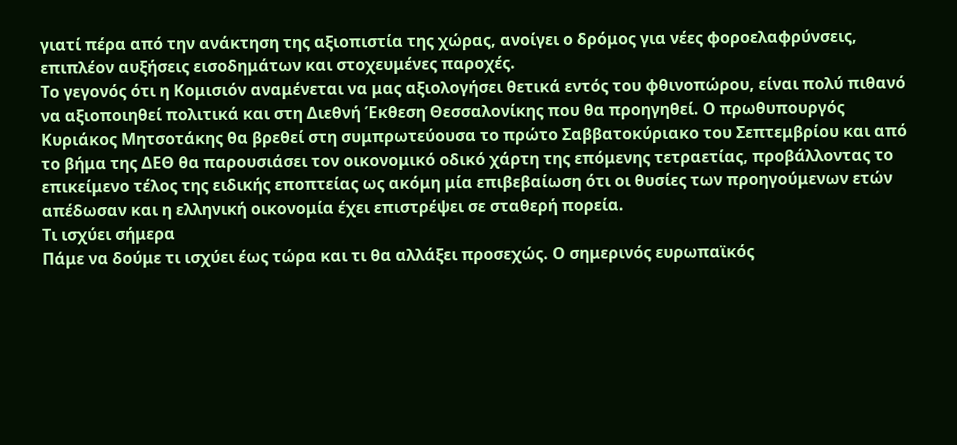γιατί πέρα από την ανάκτηση της αξιοπιστία της χώρας, ανοίγει ο δρόμος για νέες φοροελαφρύνσεις, επιπλέον αυξήσεις εισοδημάτων και στοχευμένες παροχές.
Το γεγονός ότι η Κομισιόν αναμένεται να μας αξιολογήσει θετικά εντός του φθινοπώρου, είναι πολύ πιθανό να αξιοποιηθεί πολιτικά και στη Διεθνή Έκθεση Θεσσαλονίκης που θα προηγηθεί. Ο πρωθυπουργός Κυριάκος Μητσοτάκης θα βρεθεί στη συμπρωτεύουσα το πρώτο Σαββατοκύριακο του Σεπτεμβρίου και από το βήμα της ΔΕΘ θα παρουσιάσει τον οικονομικό οδικό χάρτη της επόμενης τετραετίας, προβάλλοντας το επικείμενο τέλος της ειδικής εποπτείας ως ακόμη μία επιβεβαίωση ότι οι θυσίες των προηγούμενων ετών απέδωσαν και η ελληνική οικονομία έχει επιστρέψει σε σταθερή πορεία.
Τι ισχύει σήμερα
Πάμε να δούμε τι ισχύει έως τώρα και τι θα αλλάξει προσεχώς. Ο σημερινός ευρωπαϊκός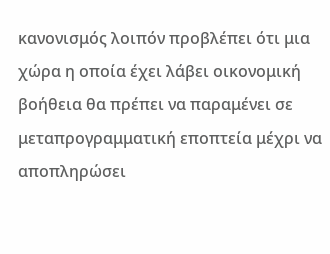κανονισμός λοιπόν προβλέπει ότι μια χώρα η οποία έχει λάβει οικονομική βοήθεια θα πρέπει να παραμένει σε μεταπρογραμματική εποπτεία μέχρι να αποπληρώσει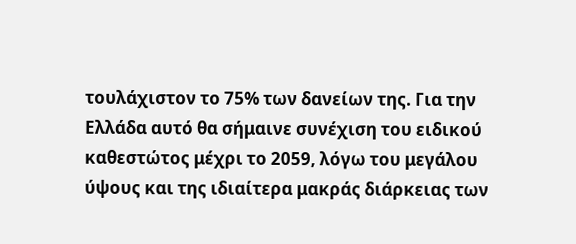τουλάχιστον το 75% των δανείων της. Για την Ελλάδα αυτό θα σήμαινε συνέχιση του ειδικού καθεστώτος μέχρι το 2059, λόγω του μεγάλου ύψους και της ιδιαίτερα μακράς διάρκειας των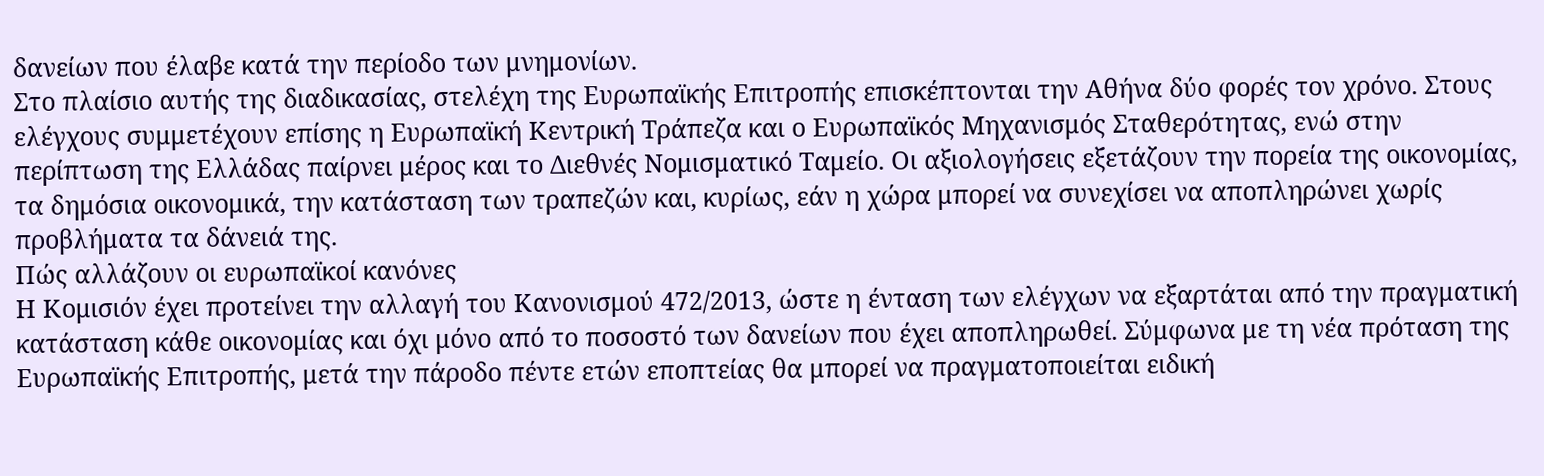δανείων που έλαβε κατά την περίοδο των μνημονίων.
Στο πλαίσιο αυτής της διαδικασίας, στελέχη της Ευρωπαϊκής Επιτροπής επισκέπτονται την Αθήνα δύο φορές τον χρόνο. Στους ελέγχους συμμετέχουν επίσης η Ευρωπαϊκή Κεντρική Τράπεζα και ο Ευρωπαϊκός Μηχανισμός Σταθερότητας, ενώ στην περίπτωση της Ελλάδας παίρνει μέρος και το Διεθνές Νομισματικό Ταμείο. Οι αξιολογήσεις εξετάζουν την πορεία της οικονομίας, τα δημόσια οικονομικά, την κατάσταση των τραπεζών και, κυρίως, εάν η χώρα μπορεί να συνεχίσει να αποπληρώνει χωρίς προβλήματα τα δάνειά της.
Πώς αλλάζουν οι ευρωπαϊκοί κανόνες
Η Κομισιόν έχει προτείνει την αλλαγή του Κανονισμού 472/2013, ώστε η ένταση των ελέγχων να εξαρτάται από την πραγματική κατάσταση κάθε οικονομίας και όχι μόνο από το ποσοστό των δανείων που έχει αποπληρωθεί. Σύμφωνα με τη νέα πρόταση της Ευρωπαϊκής Επιτροπής, μετά την πάροδο πέντε ετών εποπτείας θα μπορεί να πραγματοποιείται ειδική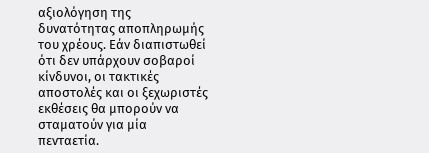αξιολόγηση της δυνατότητας αποπληρωμής του χρέους. Εάν διαπιστωθεί ότι δεν υπάρχουν σοβαροί κίνδυνοι, οι τακτικές αποστολές και οι ξεχωριστές εκθέσεις θα μπορούν να σταματούν για μία πενταετία.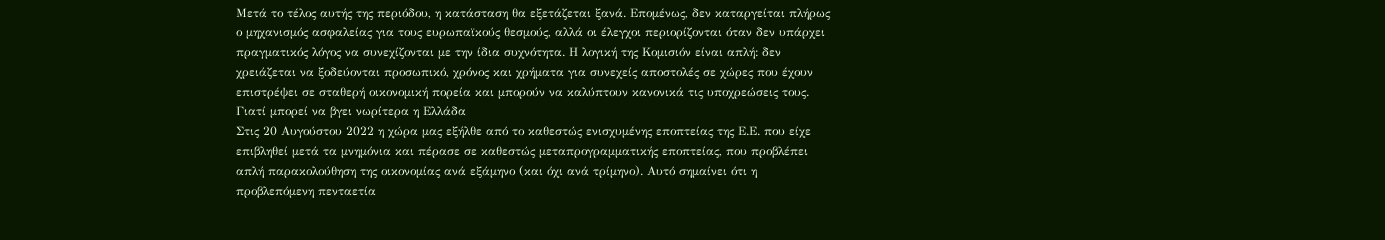Μετά το τέλος αυτής της περιόδου, η κατάσταση θα εξετάζεται ξανά. Επομένως, δεν καταργείται πλήρως ο μηχανισμός ασφαλείας για τους ευρωπαϊκούς θεσμούς, αλλά οι έλεγχοι περιορίζονται όταν δεν υπάρχει πραγματικός λόγος να συνεχίζονται με την ίδια συχνότητα. Η λογική της Κομισιόν είναι απλή: δεν χρειάζεται να ξοδεύονται προσωπικό, χρόνος και χρήματα για συνεχείς αποστολές σε χώρες που έχουν επιστρέψει σε σταθερή οικονομική πορεία και μπορούν να καλύπτουν κανονικά τις υποχρεώσεις τους.
Γιατί μπορεί να βγει νωρίτερα η Ελλάδα
Στις 20 Αυγούστου 2022 η χώρα μας εξήλθε από το καθεστώς ενισχυμένης εποπτείας της Ε.Ε. που είχε επιβληθεί μετά τα μνημόνια και πέρασε σε καθεστώς μεταπρογραμματικής εποπτείας, που προβλέπει απλή παρακολούθηση της οικονομίας ανά εξάμηνο (και όχι ανά τρίμηνο). Αυτό σημαίνει ότι η προβλεπόμενη πενταετία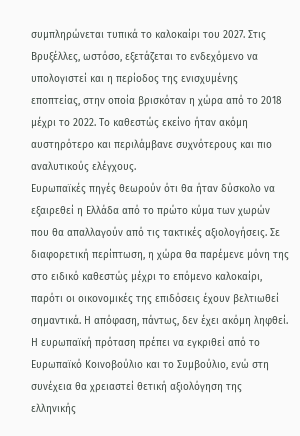συμπληρώνεται τυπικά το καλοκαίρι του 2027. Στις Βρυξέλλες, ωστόσο, εξετάζεται το ενδεχόμενο να υπολογιστεί και η περίοδος της ενισχυμένης εποπτείας, στην οποία βρισκόταν η χώρα από το 2018 μέχρι το 2022. Το καθεστώς εκείνο ήταν ακόμη αυστηρότερο και περιλάμβανε συχνότερους και πιο αναλυτικούς ελέγχους.
Ευρωπαϊκές πηγές θεωρούν ότι θα ήταν δύσκολο να εξαιρεθεί η Ελλάδα από το πρώτο κύμα των χωρών που θα απαλλαγούν από τις τακτικές αξιολογήσεις. Σε διαφορετική περίπτωση, η χώρα θα παρέμενε μόνη της στο ειδικό καθεστώς μέχρι το επόμενο καλοκαίρι, παρότι οι οικονομικές της επιδόσεις έχουν βελτιωθεί σημαντικά. Η απόφαση, πάντως, δεν έχει ακόμη ληφθεί. Η ευρωπαϊκή πρόταση πρέπει να εγκριθεί από το Ευρωπαϊκό Κοινοβούλιο και το Συμβούλιο, ενώ στη συνέχεια θα χρειαστεί θετική αξιολόγηση της ελληνικής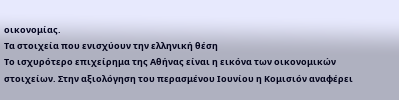οικονομίας.
Τα στοιχεία που ενισχύουν την ελληνική θέση
Το ισχυρότερο επιχείρημα της Αθήνας είναι η εικόνα των οικονομικών στοιχείων. Στην αξιολόγηση του περασμένου Ιουνίου η Κομισιόν αναφέρει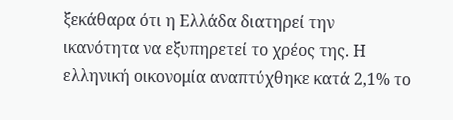ξεκάθαρα ότι η Ελλάδα διατηρεί την ικανότητα να εξυπηρετεί το χρέος της. Η ελληνική οικονομία αναπτύχθηκε κατά 2,1% το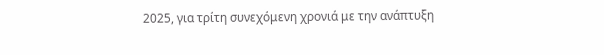2025, για τρίτη συνεχόμενη χρονιά με την ανάπτυξη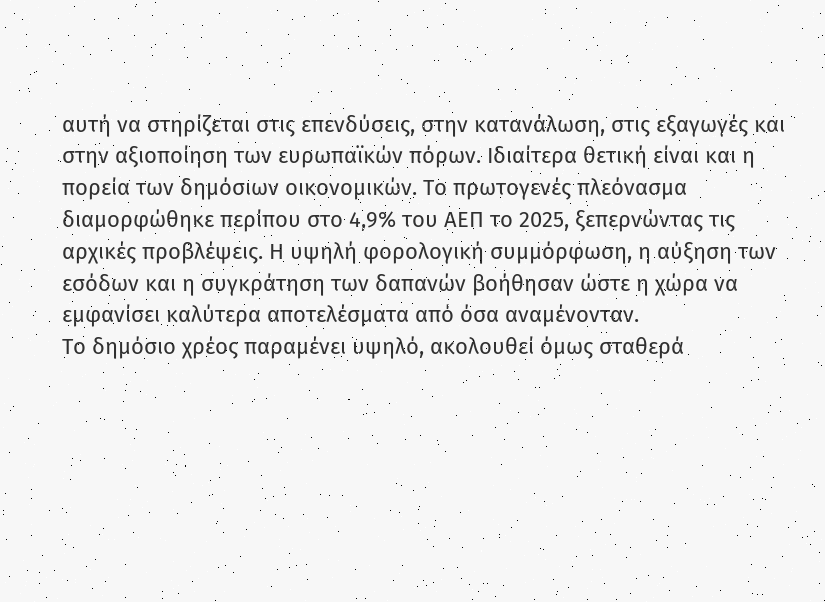αυτή να στηρίζεται στις επενδύσεις, στην κατανάλωση, στις εξαγωγές και στην αξιοποίηση των ευρωπαϊκών πόρων. Ιδιαίτερα θετική είναι και η πορεία των δημόσιων οικονομικών. Το πρωτογενές πλεόνασμα διαμορφώθηκε περίπου στο 4,9% του ΑΕΠ το 2025, ξεπερνώντας τις αρχικές προβλέψεις. Η υψηλή φορολογική συμμόρφωση, η αύξηση των εσόδων και η συγκράτηση των δαπανών βοήθησαν ώστε η χώρα να εμφανίσει καλύτερα αποτελέσματα από όσα αναμένονταν.
Το δημόσιο χρέος παραμένει υψηλό, ακολουθεί όμως σταθερά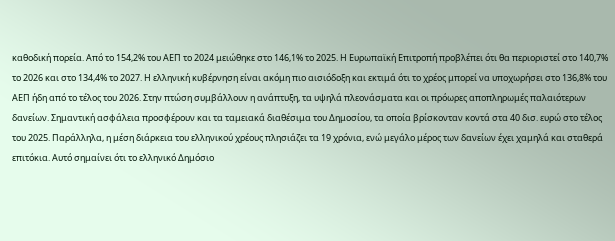καθοδική πορεία. Από το 154,2% του ΑΕΠ το 2024 μειώθηκε στο 146,1% το 2025. Η Ευρωπαϊκή Επιτροπή προβλέπει ότι θα περιοριστεί στο 140,7% το 2026 και στο 134,4% το 2027. Η ελληνική κυβέρνηση είναι ακόμη πιο αισιόδοξη και εκτιμά ότι το χρέος μπορεί να υποχωρήσει στο 136,8% του ΑΕΠ ήδη από το τέλος του 2026. Στην πτώση συμβάλλουν η ανάπτυξη, τα υψηλά πλεονάσματα και οι πρόωρες αποπληρωμές παλαιότερων δανείων. Σημαντική ασφάλεια προσφέρουν και τα ταμειακά διαθέσιμα του Δημοσίου, τα οποία βρίσκονταν κοντά στα 40 δισ. ευρώ στο τέλος του 2025. Παράλληλα, η μέση διάρκεια του ελληνικού χρέους πλησιάζει τα 19 χρόνια, ενώ μεγάλο μέρος των δανείων έχει χαμηλά και σταθερά επιτόκια. Αυτό σημαίνει ότι το ελληνικό Δημόσιο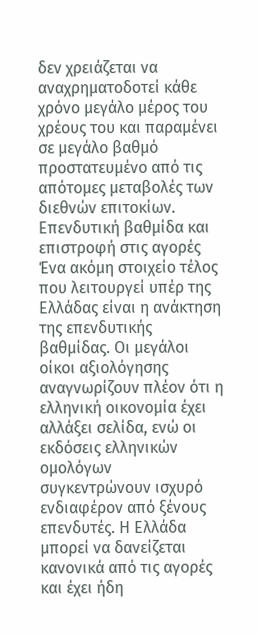δεν χρειάζεται να αναχρηματοδοτεί κάθε χρόνο μεγάλο μέρος του χρέους του και παραμένει σε μεγάλο βαθμό προστατευμένο από τις απότομες μεταβολές των διεθνών επιτοκίων.
Επενδυτική βαθμίδα και επιστροφή στις αγορές
Ένα ακόμη στοιχείο τέλος που λειτουργεί υπέρ της Ελλάδας είναι η ανάκτηση της επενδυτικής βαθμίδας. Οι μεγάλοι οίκοι αξιολόγησης αναγνωρίζουν πλέον ότι η ελληνική οικονομία έχει αλλάξει σελίδα, ενώ οι εκδόσεις ελληνικών ομολόγων συγκεντρώνουν ισχυρό ενδιαφέρον από ξένους επενδυτές. Η Ελλάδα μπορεί να δανείζεται κανονικά από τις αγορές και έχει ήδη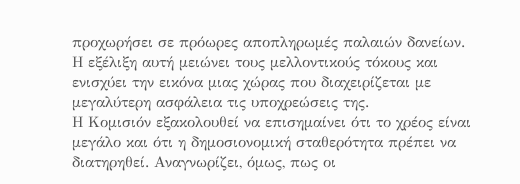προχωρήσει σε πρόωρες αποπληρωμές παλαιών δανείων. Η εξέλιξη αυτή μειώνει τους μελλοντικούς τόκους και ενισχύει την εικόνα μιας χώρας που διαχειρίζεται με μεγαλύτερη ασφάλεια τις υποχρεώσεις της.
Η Κομισιόν εξακολουθεί να επισημαίνει ότι το χρέος είναι μεγάλο και ότι η δημοσιονομική σταθερότητα πρέπει να διατηρηθεί. Αναγνωρίζει, όμως, πως οι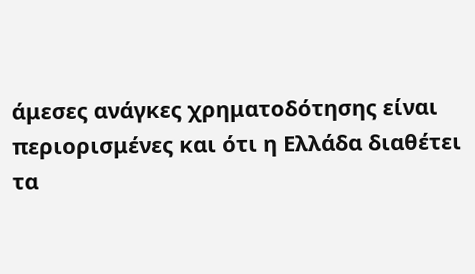άμεσες ανάγκες χρηματοδότησης είναι περιορισμένες και ότι η Ελλάδα διαθέτει τα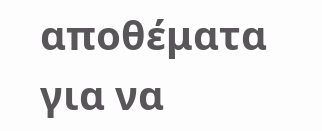αποθέματα για να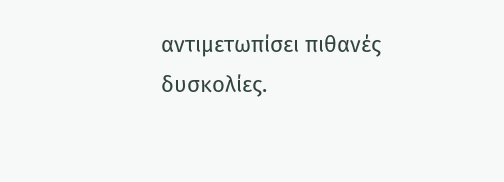αντιμετωπίσει πιθανές δυσκολίες.